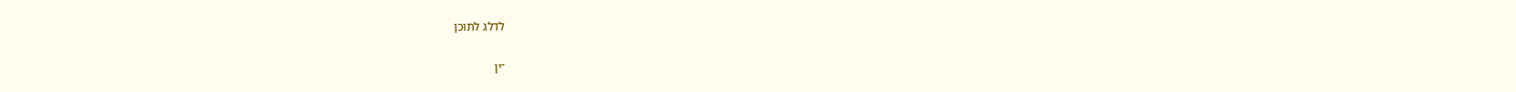לדלג לתוכן

־ין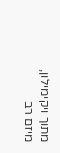מתוך ויקימילון, מיזם רב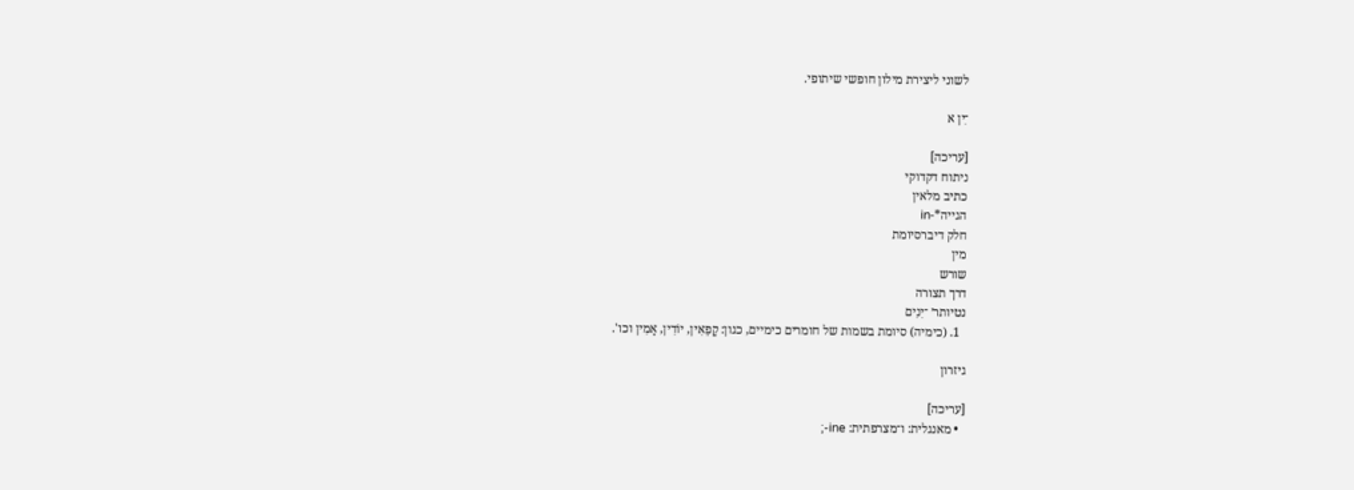לשוני ליצירת מילון חופשי שיתופי.

־ִין א

[עריכה]
ניתוח דקדוקי
כתיב מלאין
הגייה*-in
חלק דיברסיומת
מין
שורש
דרך תצורה
נטיותר׳ ־יִנִים
  1. (כימיה) סיומת בשמות של חומרים כימיים, כגון: קָפֵאִין, יוֹדִין, אָמִין וכו'.

גיזרון

[עריכה]
  • מאנגלית: ו־מצרפתית: ine-;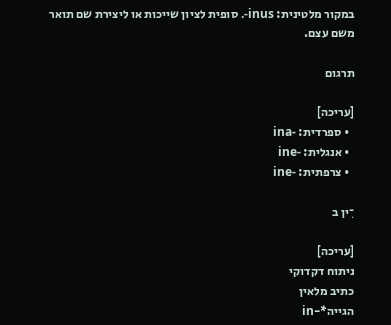במקור מלטינית: inus-. סופית לציון שייכות או ליצירת שם תואר משם עצם.

תרגום

[עריכה]
  • ספרדית: -ina
  • אנגלית: -ine
  • צרפתית: -ine

־ִין ב

[עריכה]
ניתוח דקדוקי
כתיב מלאין
הגייה*-in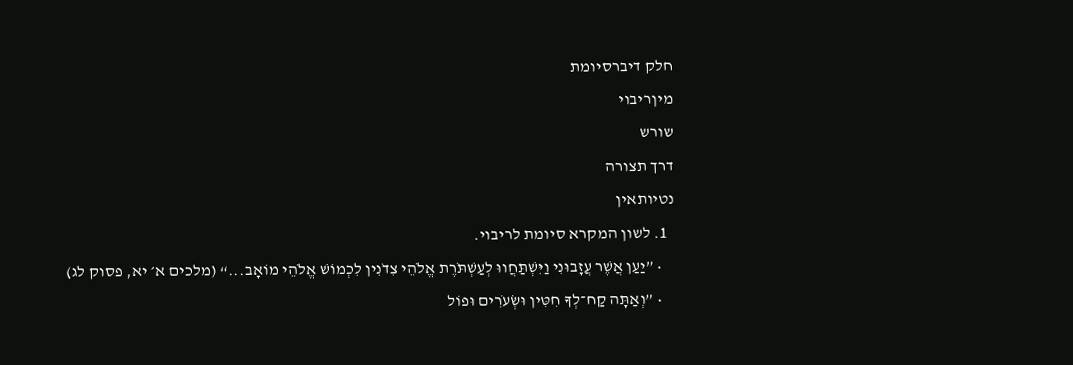חלק דיברסיומת
מיןריבוי
שורש
דרך תצורה
נטיותאין
  1. לשון המקרא סיומת לריבוי.
    • ”יַעַן אֲשֶׁר עֲזָבוּנִי וַיִּשְׁתַּחֲווּ לְעַשְׁתֹּרֶת אֱלֹהֵי צִדֹנִין לִכְמוֹשׁ אֱלֹהֵי מוֹאָב...“ (מלכים א׳ יא, פסוק לג)
    • ”וְאַתָּה קַח־לְךָ חִטִּין וּשְׂעֹרִים וּפוֹל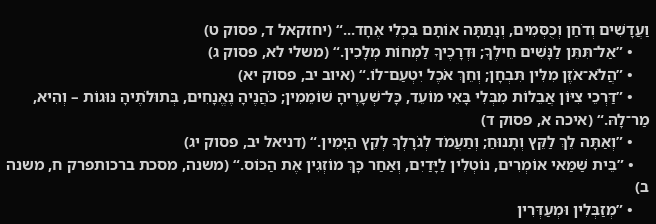וַעֲדָשִׁים וְדֹחַן וְכֻסְּמִים, וְנָתַתָּה אוֹתָם בִּכְלִי אֶחָד...“ (יחזקאל ד, פסוק ט)
    • ”אַל־תִּתֵּן לַנָּשִׁים חֵילֶךָ; וּדְרָכֶיךָ לַמְחוֹת מְלָכִין.“ (משלי לא, פסוק ג)
    • ”הֲלֹא־אֹזֶן מִלִּין תִּבְחָן; וְחֵךְ אֹכֶל יִטְעַם־לוֹ.“ (איוב יב, פסוק יא)
    • ”דַּרְכֵי צִיּוֹן אֲבֵלוֹת מִבְּלִי בָּאֵי מוֹעֵד, כָּל־שְׁעָרֶיהָ שׁוֹמֵמִין; כֹּהֲנֶיהָ נֶאֱנָחִים, בְּתוּלֹתֶיהָ נּוּגוֹת – וְהִיא, מַר־לָהּ.“ (איכה א, פסוק ד)
    • ”וְאַתָּה לֵךְ לַקֵּץ וְתָנוּחַ; וְתַעֲמֹד לְגֹרָלְךָ לְקֵץ הַיָּמִין.“ (דניאל יב, פסוק יג)
    • ”בֵּית שַׁמַּאי אוֹמְרִים, נוֹטְלִין לַיָּדַיִם, וְאַחַר כָּךְ מוֹזְגִין אֶת הַכּוֹס.“ (משנה, מסכת ברכותפרק ח, משנה ב)
    • ”מְזַבְּלִין וּמְעַדְּרִין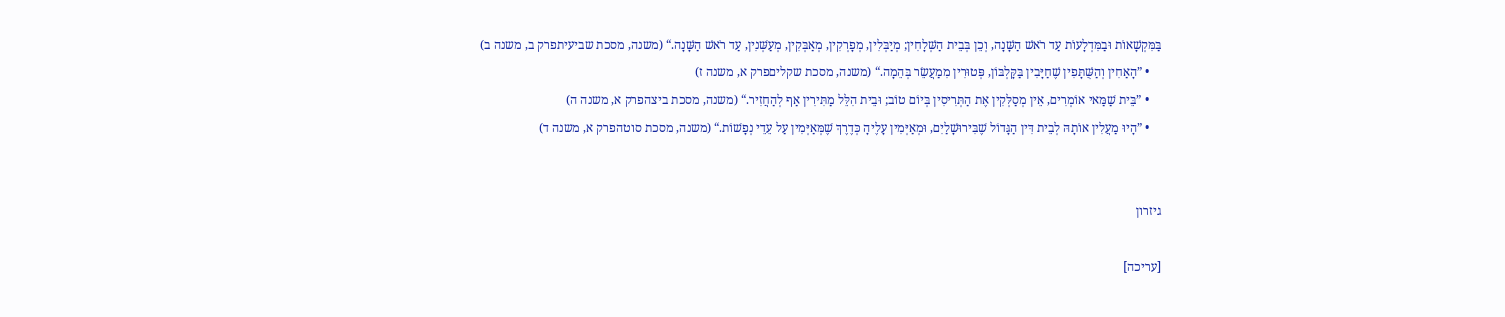בַּמִּקְשָׁאוֹת וּבַמִּדְלָעוֹת עַד רֹאשׁ הַשָּׁנָה, וְכֵן בְּבֵית הַשְּׁלָחִין; מְיַבְּלִין, מְפָרְקִין, מְאַבְּקִין, מְעַשְּׁנִין, עַד רֹאשׁ הַשָּׁנָה.“ (משנה, מסכת שביעיתפרק ב, משנה ב)
    • ”הָאַחִין וְהַשֻּׁתָּפִין שֶׁחַיָּבִין בַּקָּלְבּוֹן, פְּטוּרִין מִמַעֲשֵׂר בְּהֵמָה.“ (משנה, מסכת שקליםפרק א, משנה ז)
    • ”בֵּית שַׁמַּאי אוֹמְרִים, אֵין מְסַלְּקִין אֶת הַתְּרִיסִין בְּיוֹם טוֹב; וּבֵית הִלֵּל מַתִּירִין אַף לְהַחֲזִיר.“ (משנה, מסכת ביצהפרק א, משנה ה)
    • ”הָיוּ מַעֲלִין אוֹתָהּ לְבֵית דִּין הַגָּדוֹל שֶׁבִּירוּשָׁלַיִם, וּמְאַיְּמִין עָלֶיהָ כְּדֶרֶךְ שֶׁמְּאַיְּמִין עַל עֵדֵי נְפָשׁוֹת.“ (משנה, מסכת סוטהפרק א, משנה ד)


גיזרון

[עריכה]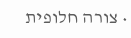• צורה חלופית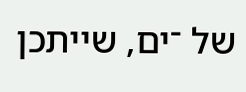של ־ים, שייתכן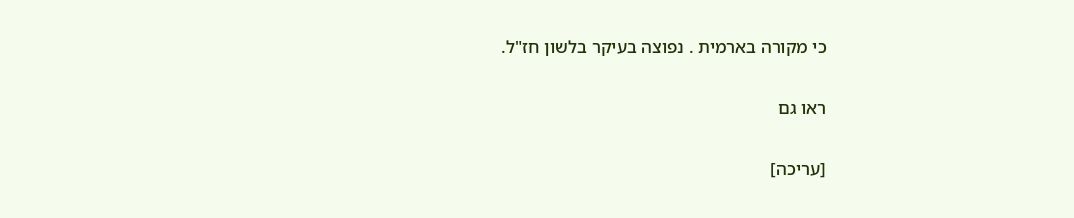כי מקורה בארמית . נפוצה בעיקר בלשון חז"ל.

ראו גם

[עריכה]